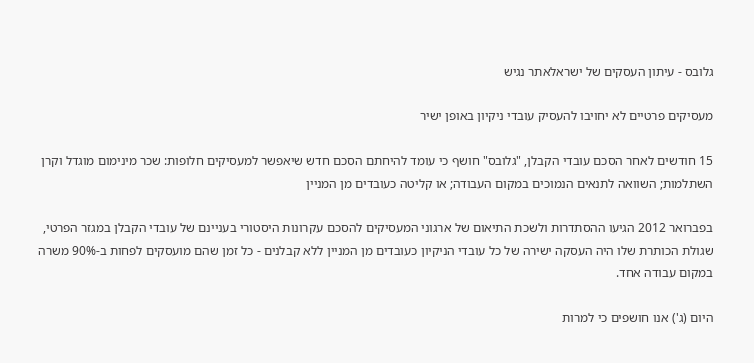גלובס - עיתון העסקים של ישראלאתר נגיש

מעסיקים פרטיים לא יחויבו להעסיק עובדי ניקיון באופן ישיר

15 חודשים לאחר הסכם עובדי הקבלן, "גלובס" חושף כי עומד להיחתם הסכם חדש שיאפשר למעסיקים חלופות: שכר מינימום מוגדל וקרן השתלמות; השוואה לתנאים הנמוכים במקום העבודה; או קליטה כעובדים מן המניין

בפברואר 2012 הגיעו ההסתדרות ולשכת התיאום של ארגוני המעסיקים להסכם עקרונות היסטורי בעניינם של עובדי הקבלן במגזר הפרטי, שגולת הכותרת שלו היה העסקה ישירה של כל עובדי הניקיון כעובדים מן המניין ללא קבלנים - כל זמן שהם מועסקים לפחות ב-90% משרה במקום עבודה אחד.

היום (ג') אנו חושפים כי למרות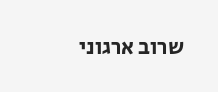שרוב ארגוני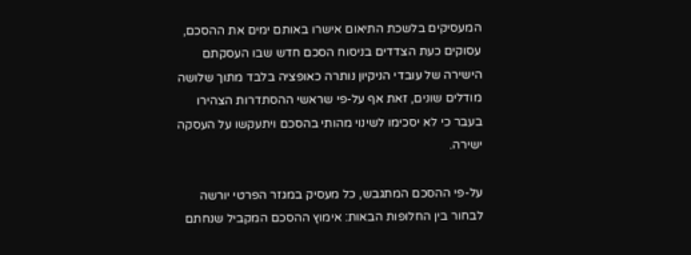המעסיקים בלשכת התיאום אישרו באותם ימים את ההסכם, עסוקים כעת הצדדים בניסוח הסכם חדש שבו העסקתם הישירה של עובדי הניקיון נותרה כאופציה בלבד מתוך שלושה מודלים שונים, זאת אף על-פי שראשי ההסתדרות הצהירו בעבר כי לא יסכימו לשינוי מהותי בהסכם ויתעקשו על העסקה ישירה.

על-פי ההסכם המתגבש, כל מעסיק במגזר הפרטי יורשה לבחור בין החלופות הבאות: אימוץ ההסכם המקביל שנחתם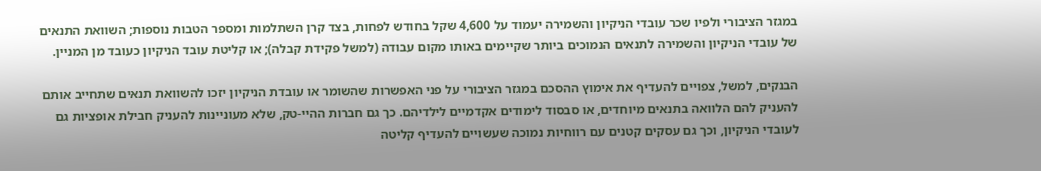במגזר הציבורי ולפיו שכר עובדי הניקיון והשמירה יעמוד על 4,600 שקל בחודש לפחות, בצד קרן השתלמות ומספר הטבות נוספות; השוואת התנאים של עובדי הניקיון והשמירה לתנאים הנמוכים ביותר שקיימים באותו מקום עבודה (למשל פקידת קבלה); או קליטת עובד הניקיון כעובד מן המניין.

הבנקים, למשל, צפויים להעדיף את אימוץ ההסכם במגזר הציבורי על פני האפשרות שהשומר או עובדת הניקיון יזכו להשוואת תנאים שתחייב אותם להעניק להם הלוואה בתנאים מיוחדים, או סבסוד לימודים אקדמיים לילדיהם. כך גם חברות ההיי-טק, שלא מעוניינות להעניק חבילת אופציות גם לעובדי הניקיון, וכך גם עסקים קטנים עם רווחיות נמוכה שעשויים להעדיף קליטה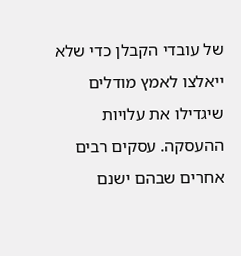של עובדי הקבלן כדי שלא ייאלצו לאמץ מודלים שיגדילו את עלויות ההעסקה. עסקים רבים אחרים שבהם ישנם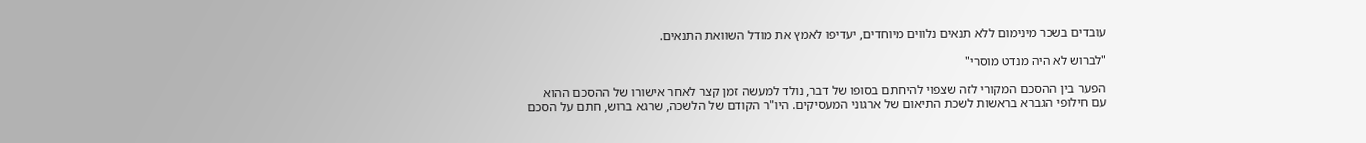עובדים בשכר מינימום ללא תנאים נלווים מיוחדים, יעדיפו לאמץ את מודל השוואת התנאים.

"לברוש לא היה מנדט מוסרי"

הפער בין ההסכם המקורי לזה שצפוי להיחתם בסופו של דבר, נולד למעשה זמן קצר לאחר אישורו של ההסכם ההוא עם חילופי הגברא בראשות לשכת התיאום של ארגוני המעסיקים. היו"ר הקודם של הלשכה, שרגא ברוש, חתם על הסכם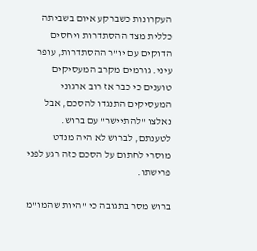העקרונות כשברקע איום בשביתה כללית מצד ההסתדרות ויחסים הדוקים עם יו"ר ההסתדרות, עופר עיני. גורמים מקרב המעסיקים טוענים כי כבר אז רוב ארגוני המעסיקים התנגדו להסכם, אבל נאלצו "להתיישר" עם ברוש. לטענתם, לברוש לא היה מנדט מוסרי לחתום על הסכם כזה רגע לפני פרישתו.

ברוש מסר בתגובה כי "היות שהמו"מ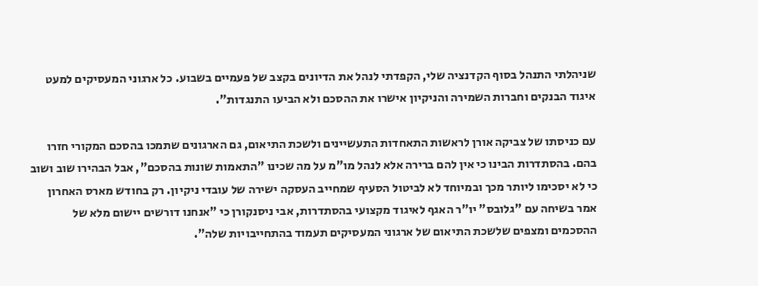שניהלתי התנהל בסוף הקדנציה שלי, הקפדתי לנהל את הדיונים בקצב של פעמיים בשבוע. כל ארגוני המעסיקים למעט איגוד הבנקים וחברות השמירה והניקיון אישרו את ההסכם ולא הביעו התנגדות".

עם כניסתו של צביקה אורן לראשות התאחדות התעשיינים ולשכת התיאום, גם הארגונים שתמכו בהסכם המקורי חזרו בהם. בהסתדרות הבינו כי אין להם ברירה אלא לנהל מו"מ על מה שכינו "התאמות שונות בהסכם", אבל הבהירו שוב ושוב כי לא יסכימו ליותר מכך ובמיוחד לא לביטול הסעיף שמחייב העסקה ישירה של עובדי ניקיון. רק בחודש מארס האחרון אמר בשיחה עם "גלובס" יו"ר האגף לאיגוד מקצועי בהסתדרות, אבי ניסנקורן כי "אנחנו דורשים יישום מלא של ההסכמים ומצפים שלשכת התיאום של ארגוני המעסיקים תעמוד בהתחייבויות שלה".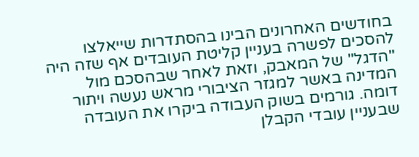בחודשים האחרונים הבינו בהסתדרות שייאלצו להסכים לפשרה בעניין קליטת העובדים אף שזה היה "הדגל" של המאבק, וזאת לאחר שבהסכם מול המדינה באשר למגזר הציבורי מראש נעשה ויתור דומה. גורמים בשוק העבודה ביקרו את העובדה שבעניין עובדי הקבלן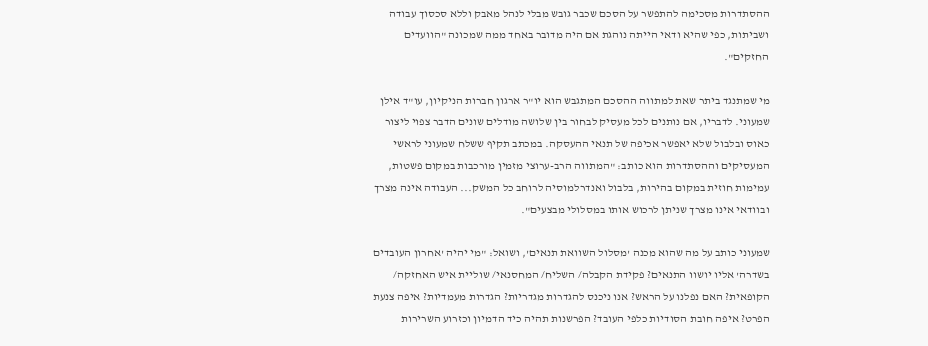ההסתדרות מסכימה להתפשר על הסכם שכבר גובש מבלי לנהל מאבק וללא סכסוך עבודה ושביתות, כפי שהיא ודאי הייתה נוהגת אם היה מדובר באחד ממה שמכונה "הוועדים החזקים".

מי שמתנגד ביתר שאת למתווה ההסכם המתגבש הוא יו"ר ארגון חברות הניקיון, עו"ד אילן שמעוני. לדבריו, אם נותנים לכל מעסיק לבחור בין שלושה מודלים שונים הדבר צפוי ליצור כאוס ובלבול שלא יאפשר אכיפה של תנאי ההעסקה. במכתב תקיף ששלח שמעוני לראשי המעסיקים וההסתדרות הוא כותב: "המתווה הרב-ערוצי מזמין מורכבות במקום פשטות, עמימות חוזית במקום בהירות, בלבול ואנדרלמוסיה לרוחב כל המשק... העבודה אינה מצרך ובוודאי אינו מצרך שניתן לרכוש אותו במסלולי מבצעים".

שמעוני כותב על מה שהוא מכנה 'מסלול השוואת תנאים', ושואל: "מי יהיה 'אחרון העובדים בשדרה' אליו יושוו התנאים? פקידת הקבלה/ השליח/ המחסנאי/ שוליית איש האחזקה/ הקופאית? האם נפלנו על הראש? אנו ניכנס להגדרות מגדריות? הגדרות מעמדיות? איפה צנעת הפרט? איפה חובת הסודיות כלפי העובד? הפרשנות תהיה כיד הדמיון וכזרוע השרירות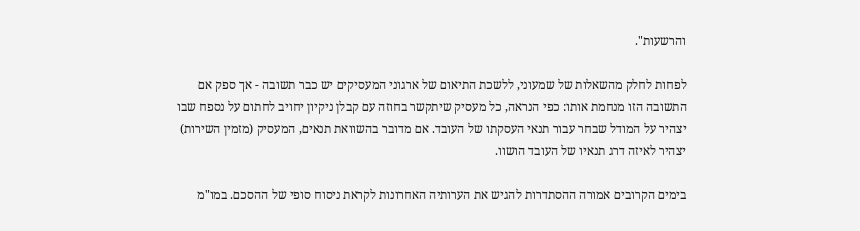והרשעות".

לפחות לחלק מהשאלות של שמעוני, ללשכת התיאום של ארגוני המעסיקים יש כבר תשובה - אך ספק אם התשובה הזו מנחמת אותו: כפי הנראה, כל מעסיק שיתקשר בחוזה עם קבלן ניקיון יחויב לחתום על נספח שבו יצהיר על המודל שבחר עבור תנאי העסקתו של העובד. אם מדובר בהשוואת תנאים, המעסיק (מזמין השירות) יצהיר לאיזה דרג תנאיו של העובד הושוו.

בימים הקרובים אמורה ההסתדרות להגיש את הערותיה האחרונות לקראת ניסוח סופי של ההסכם. במו"מ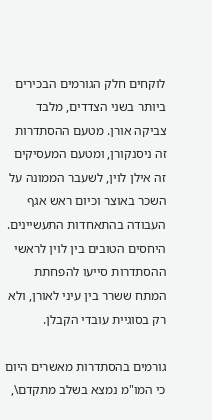לוקחים חלק הגורמים הבכירים ביותר בשני הצדדים, מלבד צביקה אורן. מטעם ההסתדרות זה ניסנקורן, ומטעם המעסיקים זה אילן לוין, לשעבר הממונה על השכר באוצר וכיום ראש אגף העבודה בהתאחדות התעשיינים. היחסים הטובים בין לוין לראשי ההסתדרות סייעו להפחתת המתח ששרר בין עיני לאורן, ולא רק בסוגיית עובדי הקבלן.

גורמים בהסתדרות מאשרים היום כי המו"מ נמצא בשלב מתקדם\,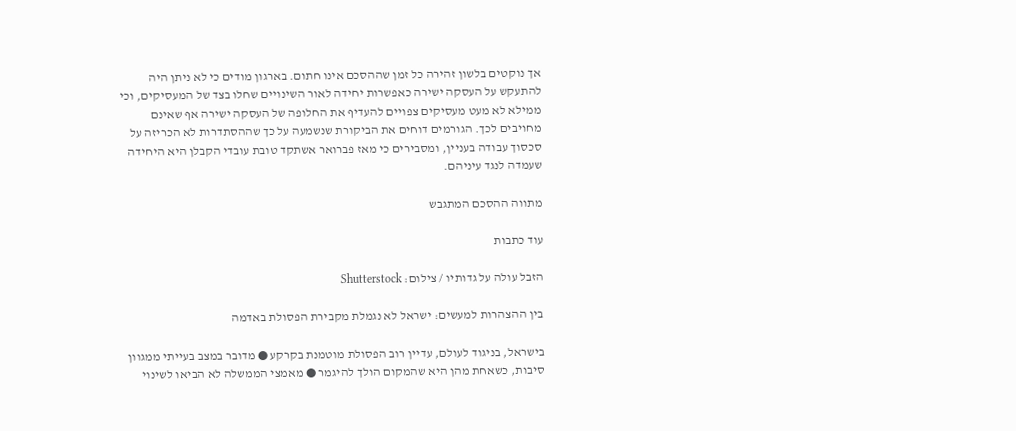אך נוקטים בלשון זהירה כל זמן שההסכם אינו חתום. בארגון מודים כי לא ניתן היה להתעקש על העסקה ישירה כאפשרות יחידה לאור השינויים שחלו בצד של המעסיקים, וכי ממילא לא מעט מעסיקים צפויים להעדיף את החלופה של העסקה ישירה אף שאינם מחויבים לכך. הגורמים דוחים את הביקורת שנשמעה על כך שההסתדרות לא הכריזה על סכסוך עבודה בעניין, ומסבירים כי מאז פברואר אשתקד טובת עובדי הקבלן היא היחידה שעמדה לנגד עיניהם.

מתווה ההסכם המתגבש

עוד כתבות

הזבל עולה על גדותיו / צילום: Shutterstock

בין ההצהרות למעשים: ישראל לא נגמלת מקבירת הפסולת באדמה

בישראל, בניגוד לעולם, עדיין רוב הפסולת מוטמנת בקרקע ● מדובר במצב בעייתי ממגוון סיבות, כשאחת מהן היא שהמקום הולך להיגמר ● מאמצי הממשלה לא הביאו לשינוי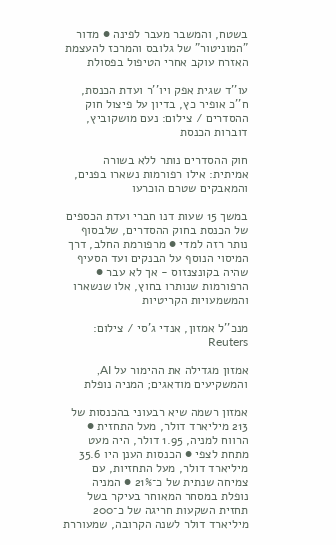בשטח, והמשבר מעבר לפינה ● מדור "המוניטור" של גלובס והמרכז להעצמת האזרח עוקב אחרי הטיפול בפסולת

עו''ד שגית אפק ויו''ר ועדת הכנסת, ח''כ אופיר כץ, בדיון על פיצול חוק ההסדרים / צילום: נעם מושקוביץ, דוברות הכנסת

חוק ההסדרים נותר ללא בשורה אמיתית: אילו רפורמות נשארו בפנים, והמאבקים שטרם הוכרעו

במשך 15 שעות דנו חברי ועדת הכספים של הכנסת בחוק ההסדרים, שלבסוף נותר רזה למדי ● מרפורמת החלב, דרך המיסוי הנוסף על הבנקים ועד הסעיף שהיה בקונצנזוס - אך לא עבר ● הרפורמות שנותרו בחוץ, אלו שנשארו והמשמעויות הקריטיות

מנכ''ל אמזון, אנדי ג'סי / צילום: Reuters

אמזון מגדילה את ההימור על AI, והמשקיעים מודאגים; המניה נופלת

אמזון רשמה שיא רבעוני בהכנסות של 213 מיליארד דולר, מעל התחזית ● הרווח למניה, 1.95 דולר, היה מעט מתחת לצפי ● הכנסות הענן היו 35.6 מיליארד דולר, מעל התחזיות, עם צמיחה שנתית של כ־21% ● המניה נופלת במסחר המאוחר בעיקר בשל תחזית השקעות חריגה של כ־200 מיליארד דולר לשנה הקרובה, שמעוררת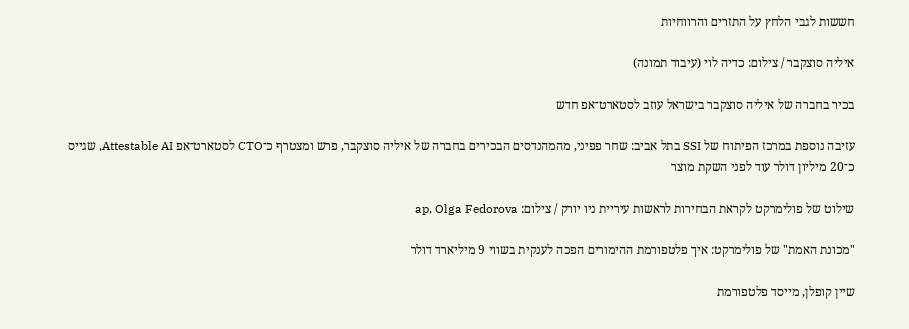חששות לגבי הלחץ על התזרים והרווחיות

איליה סוצקבר / צילום: כדיה לוי (עיבוד תמונה)

בכיר בחברה של איליה סוצקבר בישראל עוזב לסטארט־אפ חדש

עזיבה נוספת במרכז הפיתוח של SSI בתל אביב: שחר פפיני, מהמהנדסים הבכירים בחברה של איליה סוצקבר, פרש ומצטרף כ־CTO לסטארט־אפ Attestable AI, שגייס כ־20 מיליון דולר עוד לפני השקת מוצר

שילוט של פולימרקט לקראת הבחירות לראשות עיריית ניו יורק / צילום: ap, Olga Fedorova

"מכונת האמת" של פולימרקט: איך פלטפורמת ההימורים הפכה לענקית בשווי 9 מיליארד דולר

שיין קופלן, מייסד פלטפורמת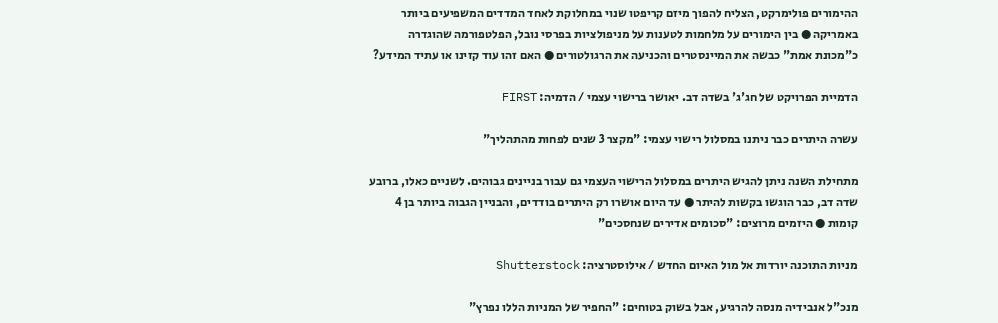ההימורים פולימרקט, הצליח להפוך מיזם קריפטו שנוי במחלוקת לאחד המדדים המשפיעים ביותר באמריקה ● בין הימורים על מלחמות לטענות על מניפולציות בפרסי נובל, הפלטפורמה שהוגדרה כ"מכונת אמת" כבשה את המיינסטרים והכניעה את הרגולטורים ● האם זהו עוד קזינו או עתיד המידע?

הדמיית הפרויקט של חג'ג' בשדה דב. יאושר ברישוי עצמי / הדמיה: FIRST

עשרה היתרים כבר ניתנו במסלול רישוי עצמי: "מקצר 3 שנים לפחות מהתהליך"

מתחילת השנה ניתן להגיש היתרים במסלול הרישוי העצמי גם עבור בניינים גבוהים. לשניים כאלו, ברובע שדה דב, כבר הוגשו בקשות להיתר ● עד היום אושרו רק היתרים בודדים, והבניין הגבוה ביותר בן 4 קומות ● היזמים מרוצים: "סכומים אדירים שנחסכים"

מניות התוכנה יורדות אל מול האיום החדש / אילוסטרציה: Shutterstock

מנכ"ל אנבידיה מנסה להרגיע, אבל בשוק בטוחים: "החפיר של המניות הללו נפרץ"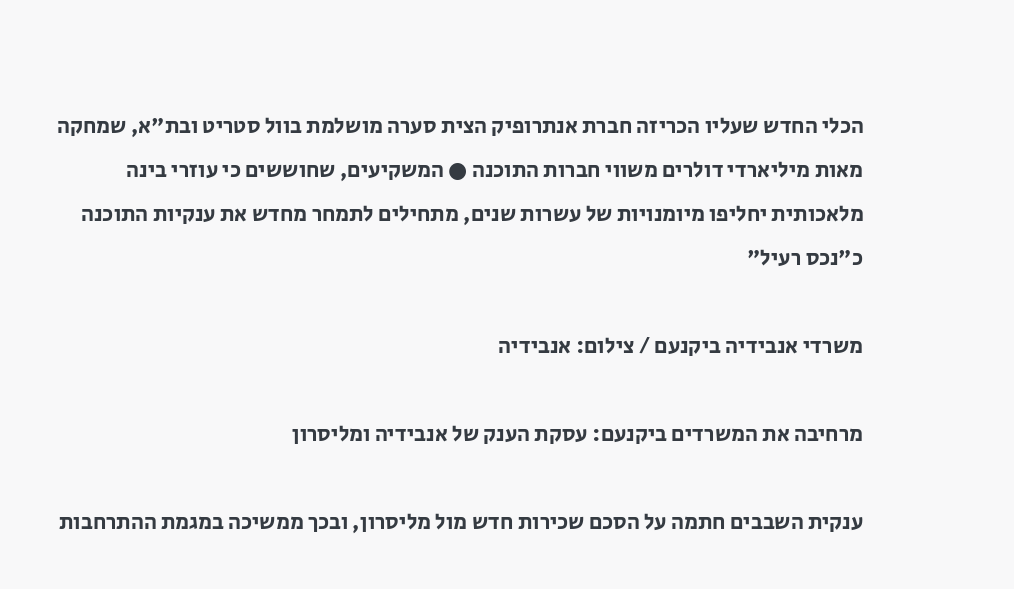הכלי החדש שעליו הכריזה חברת אנתרופיק הצית סערה מושלמת בוול סטריט ובת"א, שמחקה מאות מיליארדי דולרים משווי חברות התוכנה ● המשקיעים, שחוששים כי עוזרי בינה מלאכותית יחליפו מיומנויות של עשרות שנים, מתחילים לתמחר מחדש את ענקיות התוכנה כ"נכס רעיל"

משרדי אנבידיה ביקנעם / צילום: אנבידיה

מרחיבה את המשרדים ביקנעם: עסקת הענק של אנבידיה ומליסרון

ענקית השבבים חתמה על הסכם שכירות חדש מול מליסרון, ובכך ממשיכה במגמת ההתרחבות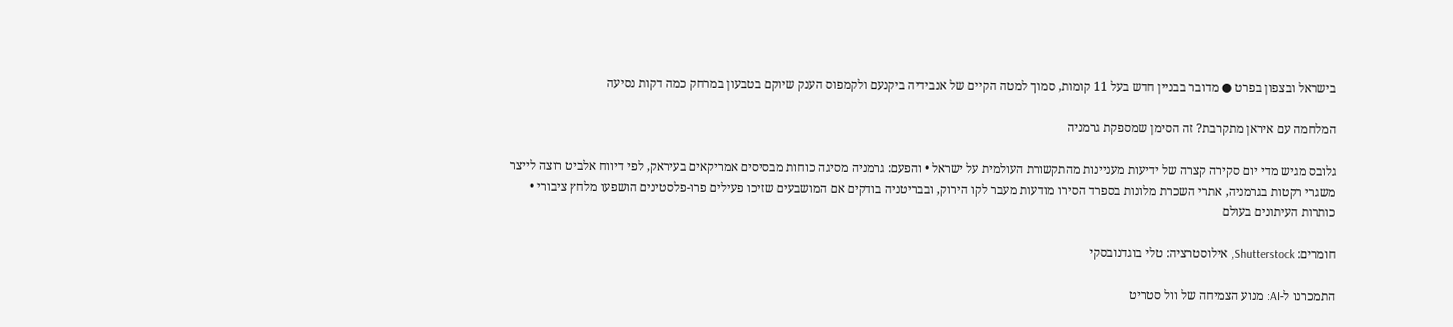בישראל ובצפון בפרט ● מדובר בבניין חדש בעל 11 קומות, סמוך למטה הקיים של אנבידיה ביקנעם ולקמפוס הענק שיוקם בטבעון במרחק כמה דקות נסיעה

המלחמה עם איראן מתקרבת? זה הסימן שמספקת גרמניה

גלובס מגיש מדי יום סקירה קצרה של ידיעות מעניינות מהתקשורת העולמית על ישראל • והפעם: גרמניה מסיגה כוחות מבסיסים אמריקאים בעיראק, לפי דיווח אלביט רוצה לייצר משגרי רקטות בגרמניה, אתרי השכרת מלונות בספרד הסירו מודעות מעבר לקו הירוק, ובבריטניה בודקים אם המושבעים שזיכו פעילים פרו-פלסטינים הושפעו מלחץ ציבורי • כותרות העיתונים בעולם

חומרים: Shutterstock, אילוסטרציה: טלי בוגדנובסקי

התמכרנו ל-AI: מנוע הצמיחה של וול סטריט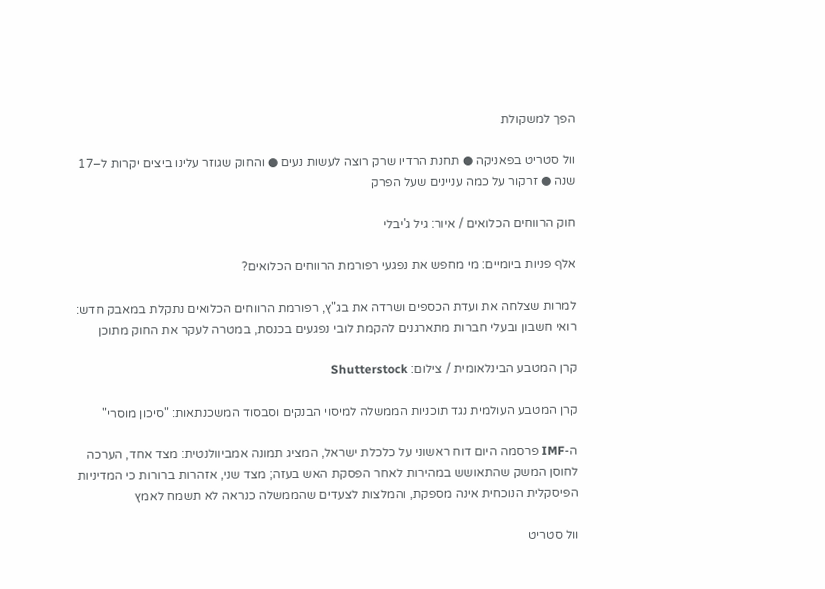הפך למשקולת

וול סטריט בפאניקה ● תחנת הרדיו שרק רוצה לעשות נעים ● והחוק שגוזר עלינו ביצים יקרות ל–17 שנה ● זרקור על כמה עניינים שעל הפרק

חוק הרווחים הכלואים / איור: גיל ג'יבלי

אלף פניות ביומיים: מי מחפש את נפגעי רפורמת הרווחים הכלואים?

למרות שצלחה את ועדת הכספים ושרדה את בג"ץ, רפורמת הרווחים הכלואים נתקלת במאבק חדש: רואי חשבון ובעלי חברות מתארגנים להקמת לובי נפגעים בכנסת, במטרה לעקר את החוק מתוכן

קרן המטבע הבינלאומית / צילום: Shutterstock

קרן המטבע העולמית נגד תוכניות הממשלה למיסוי הבנקים וסבסוד המשכנתאות: "סיכון מוסרי"

ה-IMF פרסמה היום דוח ראשוני על כלכלת ישראל, המציג תמונה אמביוולנטית: מצד אחד, הערכה לחוסן המשק שהתאושש במהירות לאחר הפסקת האש בעזה; מצד שני, אזהרות ברורות כי המדיניות הפיסקלית הנוכחית אינה מספקת, והמלצות לצעדים שהממשלה כנראה לא תשמח לאמץ

וול סטריט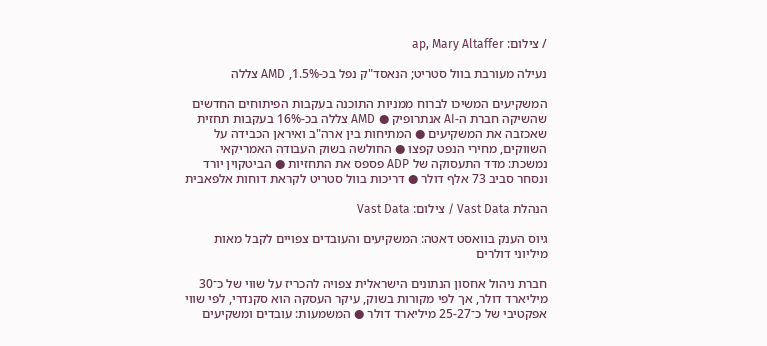/ צילום: ap, Mary Altaffer

נעילה מעורבת בוול סטריט; הנאסד"ק נפל בכ-1.5%, AMD צללה

המשקיעים המשיכו לברוח ממניות התוכנה בעקבות הפיתוחים החדשים שהשיקה חברת ה-AI אנתרופיק ● AMD צללה בכ-16% בעקבות תחזית שאכזבה את המשקיעים ● המתיחות בין ארה"ב ואיראן הכבידה על השווקים, מחירי הנפט קפצו ● החולשה בשוק העבודה האמריקאי נמשכת: מדד התעסוקה של ADP פספס את התחזיות ● הביטקוין יורד ונסחר סביב 73 אלף דולר ● דריכות בוול סטריט לקראת דוחות אלפאבית

הנהלת Vast Data / צילום: Vast Data

גיוס הענק בוואסט דאטה: המשקיעים והעובדים צפויים לקבל מאות מיליוני דולרים

חברת ניהול אחסון הנתונים הישראלית צפויה להכריז על שווי של כ־30 מיליארד דולר, אך לפי מקורות בשוק, עיקר העסקה הוא סקנדרי, לפי שווי אפקטיבי של כ־25-27 מיליארד דולר ● המשמעות: עובדים ומשקיעים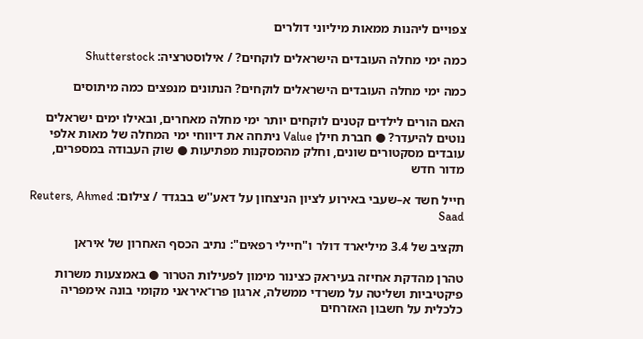צפויים ליהנות ממאות מיליוני דולרים

כמה ימי מחלה העובדים הישראלים לוקחים? / אילוסטרציה: Shutterstock

כמה ימי מחלה העובדים הישראלים לוקחים? הנתונים מנפצים כמה מיתוסים

האם הורים לילדים קטנים לוקחים יותר ימי מחלה מאחרים, ובאילו ימים ישראלים נוטים להיעדר? ● חברת חילן Value ניתחה את דיווחי ימי המחלה של מאות אלפי עובדים מסקטורים שונים, וחלק מהמסקנות מפתיעות ● שוק העבודה במספרים, מדור חדש

חייל חשד א–שעבי באירוע לציון הניצחון על דאע''ש בבגדד / צילום: Reuters, Ahmed Saad

תקציב של 3.4 מיליארד דולר ו"חיילי רפאים": נתיב הכסף האחרון של איראן

טהרן מהדקת אחיזה בעיראק כצינור מימון לפעילות הטרור ● באמצעות משרות פיקטיביות ושליטה על משרדי ממשלה, ארגון פרו־איראני מקומי בונה אימפריה כלכלית על חשבון האזרחים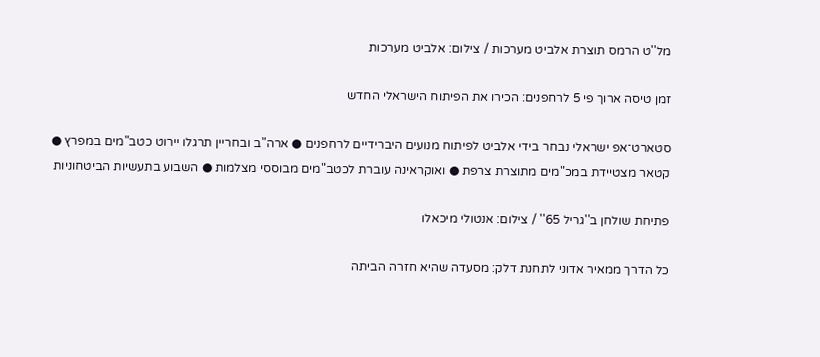מל''ט הרמס תוצרת אלביט מערכות / צילום: אלביט מערכות

זמן טיסה ארוך פי 5 לרחפנים: הכירו את הפיתוח הישראלי החדש

סטארט־אפ ישראלי נבחר בידי אלביט לפיתוח מנועים היברידיים לרחפנים ● ארה"ב ובחריין תרגלו יירוט כטב"מים במפרץ ● קטאר מצטיידת במכ"מים מתוצרת צרפת ● ואוקראינה עוברת לכטב"מים מבוססי מצלמות ● השבוע בתעשיות הביטחוניות

פתיחת שולחן ב''גריל 65'' / צילום: אנטולי מיכאלו

כל הדרך ממאיר אדוני לתחנת דלק: מסעדה שהיא חזרה הביתה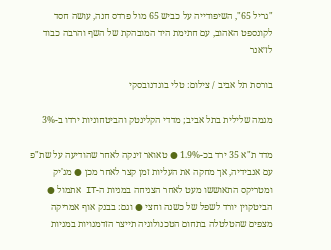"גריל 65", השיפודייה על כביש 65 מול פרדס חנה, עושה חסד לקונספט האהוב, עם חתימת היד המובהקת של השף והרבה כבוד לז׳אנר

בורסת תל אביב / צילום: טלי בוגדנובסקי

מגמה שלילית בתל אביב; מדדי הקלינטק והביטחוניות ירדו ב-3%

מדד ת"א 35 ירד בכ-1.9% ● טאואר זינקה לאחר שהודיעה על שת"פ עם אנבידיה, אך מחקה את העליות זמן קצר לאחר מכן ● מג'יק ומטריקס התאוששו מעט לאחר הצניחה במניות ה-IT אתמול ● הביטקוין יורד לשפל של כשנה וחצי ● וגם: בבנק אוף אמריקה מצפים שהטלטלה בתחום הטכנולוגיה תייצר הזדמנויות במניות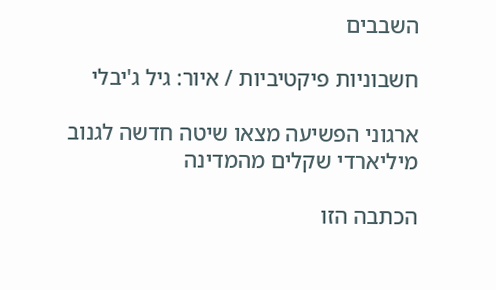השבבים

חשבוניות פיקטיביות / איור: גיל ג'יבלי

ארגוני הפשיעה מצאו שיטה חדשה לגנוב מיליארדי שקלים מהמדינה

הכתבה הזו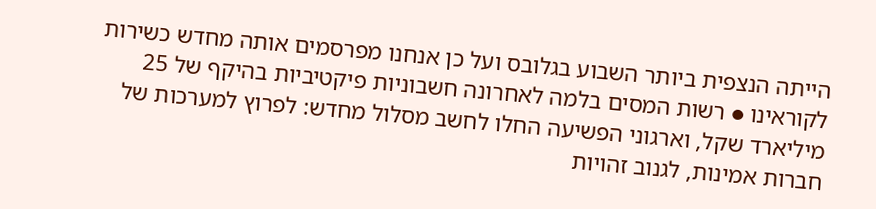הייתה הנצפית ביותר השבוע בגלובס ועל כן אנחנו מפרסמים אותה מחדש כשירות לקוראינו ● רשות המסים בלמה לאחרונה חשבוניות פיקטיביות בהיקף של 25 מיליארד שקל, וארגוני הפשיעה החלו לחשב מסלול מחדש: לפרוץ למערכות של חברות אמינות, לגנוב זהויות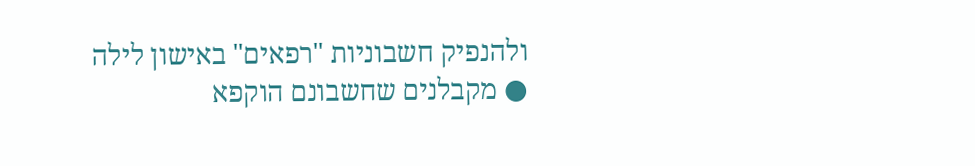ולהנפיק חשבוניות "רפאים" באישון לילה ● מקבלנים שחשבונם הוקפא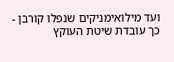ועד מילואימניקים שנפלו קורבן - כך עובדת שיטת העוקץ